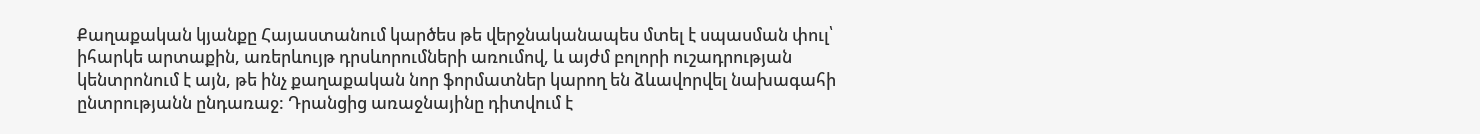Քաղաքական կյանքը Հայաստանում կարծես թե վերջնականապես մտել է սպասման փուլ՝ իհարկե արտաքին, առերևույթ դրսևորումների առումով, և այժմ բոլորի ուշադրության կենտրոնում է այն, թե ինչ քաղաքական նոր ֆորմատներ կարող են ձևավորվել նախագահի ընտրությանն ընդառաջ: Դրանցից առաջնայինը դիտվում է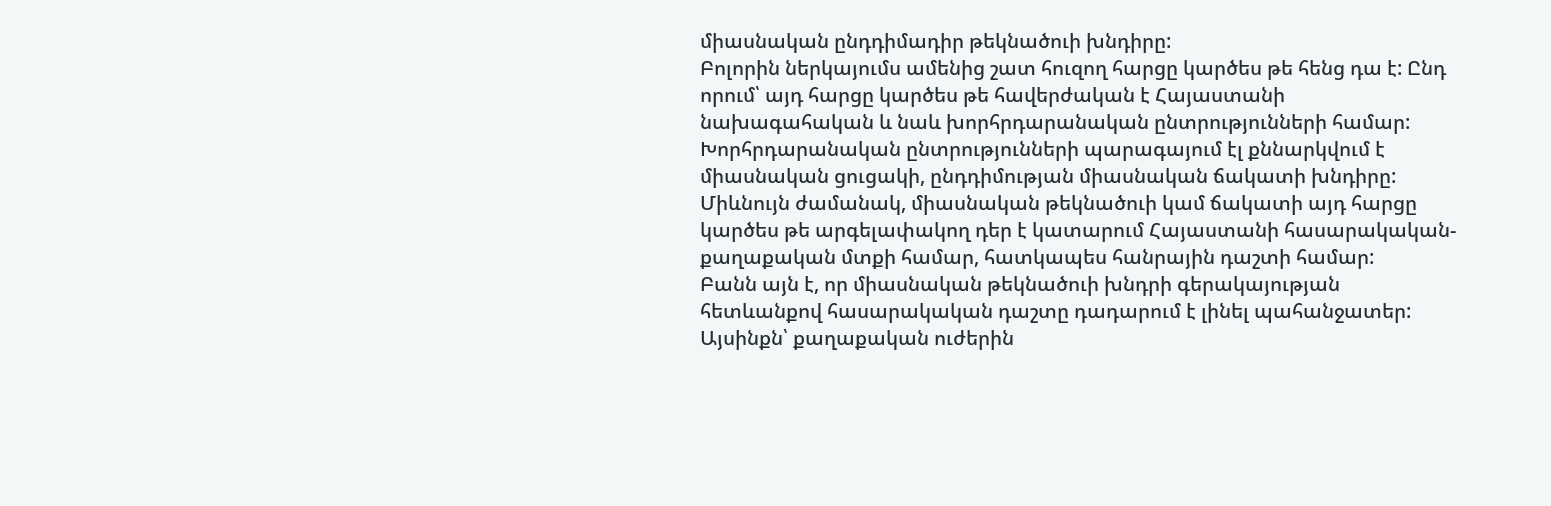միասնական ընդդիմադիր թեկնածուի խնդիրը:
Բոլորին ներկայումս ամենից շատ հուզող հարցը կարծես թե հենց դա է: Ընդ որում՝ այդ հարցը կարծես թե հավերժական է Հայաստանի նախագահական և նաև խորհրդարանական ընտրությունների համար: Խորհրդարանական ընտրությունների պարագայում էլ քննարկվում է միասնական ցուցակի, ընդդիմության միասնական ճակատի խնդիրը: Միևնույն ժամանակ, միասնական թեկնածուի կամ ճակատի այդ հարցը կարծես թե արգելափակող դեր է կատարում Հայաստանի հասարակական-քաղաքական մտքի համար, հատկապես հանրային դաշտի համար:
Բանն այն է, որ միասնական թեկնածուի խնդրի գերակայության հետևանքով հասարակական դաշտը դադարում է լինել պահանջատեր: Այսինքն՝ քաղաքական ուժերին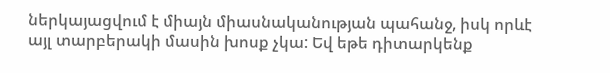ներկայացվում է միայն միասնականության պահանջ, իսկ որևէ այլ տարբերակի մասին խոսք չկա: Եվ եթե դիտարկենք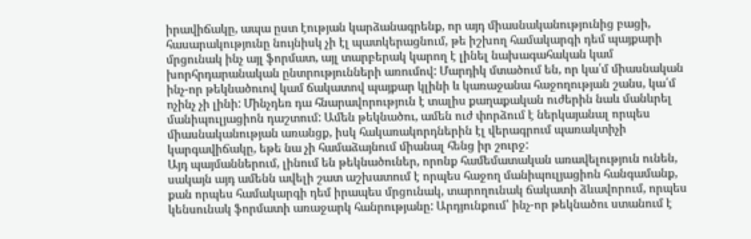իրավիճակը, ապա ըստ էության կարձանագրենք, որ այդ միասնականությունից բացի, հասարակությունը նույնիսկ չի էլ պատկերացնում, թե իշխող համակարգի դեմ պայքարի մրցունակ ինչ այլ ֆորմատ, այլ տարբերակ կարող է լինել նախագահական կամ խորհրդարանական ընտրությունների առումով: Մարդիկ մտածում են, որ կա՛մ միասնական ինչ-որ թեկնածուով կամ ճակատով պայքար կլինի և կառաջանա հաջողության շանս, կա՛մ ոչինչ չի լինի: Մինչդեռ դա հնարավորություն է տալիս քաղաքական ուժերին նաև մանևրել մանիպուլյացիոն դաշտում: Ամեն թեկնածու, ամեն ուժ փորձում է ներկայանալ որպես միասնականության առանցք, իսկ հակառակորդներին էլ վերագրում պառակտիչի կարգավիճակը, եթե նա չի համաձայնում միանալ հենց իր շուրջ:
Այդ պայմաններում, լինում են թեկնածուներ, որոնք համեմատական առավելություն ունեն, սակայն այդ ամենն ավելի շատ աշխատում է որպես հաջող մանիպուլյացիոն հանգամանք, քան որպես համակարգի դեմ իրապես մրցունակ, տարողունակ ճակատի ձևավորում, որպես կենսունակ ֆորմատի առաջարկ հանրությանը: Արդյունքում՝ ինչ-որ թեկնածու ստանում է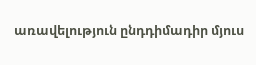առավելություն ընդդիմադիր մյուս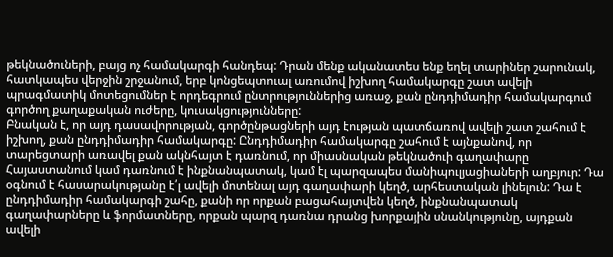թեկնածուների, բայց ոչ համակարգի հանդեպ: Դրան մենք ականատես ենք եղել տարիներ շարունակ, հատկապես վերջին շրջանում, երբ կոնցեպտուալ առումով իշխող համակարգը շատ ավելի պրագմատիկ մոտեցումներ է որդեգրում ընտրություններից առաջ, քան ընդդիմադիր համակարգում գործող քաղաքական ուժերը, կուսակցությունները:
Բնական է, որ այդ դասավորության, գործընթացների այդ էության պատճառով ավելի շատ շահում է իշխող, քան ընդդիմադիր համակարգը: Ընդդիմադիր համակարգը շահում է այնքանով, որ տարեցտարի առավել քան ակնհայտ է դառնում, որ միասնական թեկնածուի գաղափարը Հայաստանում կամ դառնում է ինքնանպատակ, կամ էլ պարզապես մանիպուլյացիաների աղբյուր: Դա օգնում է հասարակությանը է՛լ ավելի մոտենալ այդ գաղափարի կեղծ, արհեստական լինելուն: Դա է ընդդիմադիր համակարգի շահը, քանի որ որքան բացահայտվեն կեղծ, ինքնանպատակ գաղափարները և ֆորմատները, որքան պարզ դառնա դրանց խորքային սնանկությունը, այդքան ավելի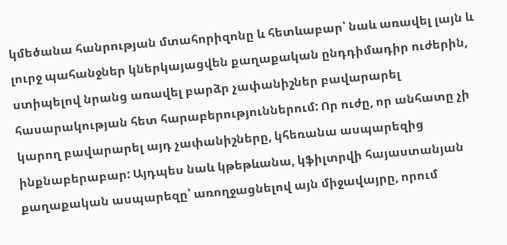կմեծանա հանրության մտահորիզոնը և հետևաբար՝ նաև առավել լայն և լուրջ պահանջներ կներկայացվեն քաղաքական ընդդիմադիր ուժերին, ստիպելով նրանց առավել բարձր չափանիշներ բավարարել հասարակության հետ հարաբերություններում: Որ ուժը, որ անհատը չի կարող բավարարել այդ չափանիշները, կհեռանա ասպարեզից ինքնաբերաբար: Այդպես նաև կթեթևանա, կֆիլտրվի հայաստանյան քաղաքական ասպարեզը՝ առողջացնելով այն միջավայրը, որում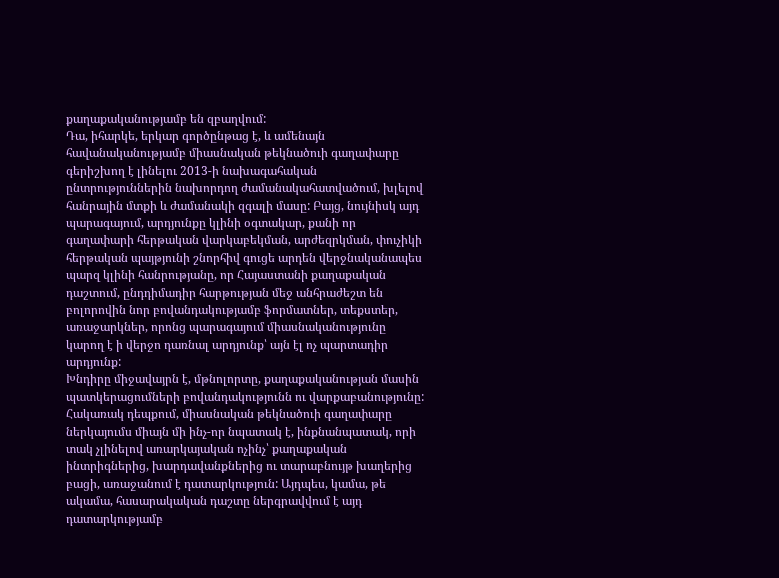քաղաքականությամբ են զբաղվում:
Դա, իհարկե, երկար գործընթաց է, և ամենայն հավանականությամբ միասնական թեկնածուի գաղափարը գերիշխող է լինելու 2013-ի նախագահական ընտրություններին նախորդող ժամանակահատվածում, խլելով հանրային մտքի և ժամանակի զգալի մասը: Բայց, նույնիսկ այդ պարագայում, արդյունքը կլինի օգտակար, քանի որ գաղափարի հերթական վարկաբեկման, արժեզրկման, փուչիկի հերթական պայթյունի շնորհիվ գուցե արդեն վերջնականապես պարզ կլինի հանրությանը, որ Հայաստանի քաղաքական դաշտում, ընդդիմադիր հարթության մեջ անհրաժեշտ են բոլորովին նոր բովանդակությամբ ֆորմատներ, տեքստեր, առաջարկներ, որոնց պարագայում միասնականությունը կարող է ի վերջո դառնալ արդյունք՝ այն էլ ոչ պարտադիր արդյունք:
Խնդիրը միջավայրն է, մթնոլորտը, քաղաքականության մասին պատկերացումների բովանդակությունն ու վարքաբանությունը: Հակառակ դեպքում, միասնական թեկնածուի գաղափարը ներկայումս միայն մի ինչ-որ նպատակ է, ինքնանպատակ, որի տակ չլինելով առարկայական ոչինչ՝ քաղաքական ինտրիգներից, խարդավանքներից ու տարաբնույթ խաղերից բացի, առաջանում է դատարկություն: Այդպես, կամա, թե ակամա, հասարակական դաշտը ներգրավվում է այդ դատարկությամբ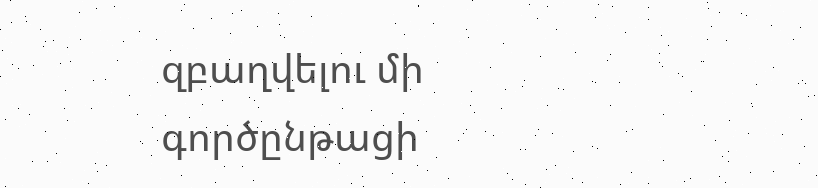զբաղվելու մի գործընթացի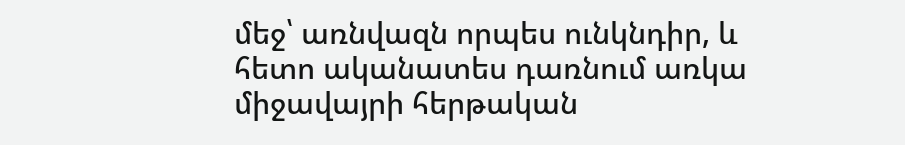մեջ՝ առնվազն որպես ունկնդիր, և հետո ականատես դառնում առկա միջավայրի հերթական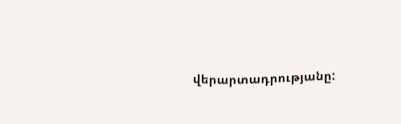վերարտադրությանը: